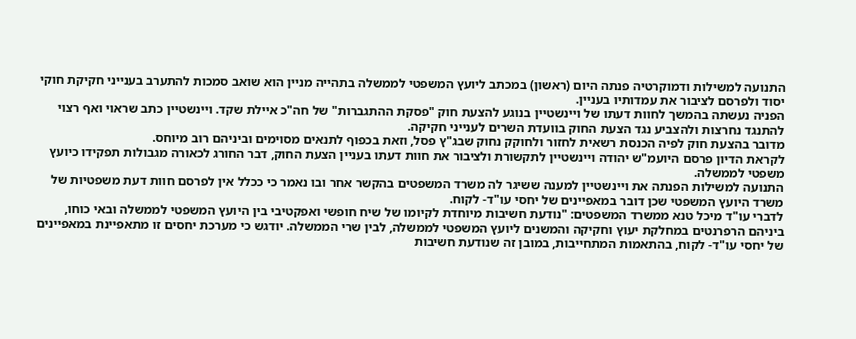התנועה למשילות ודמוקרטיה פנתה היום (ראשון) במכתב ליועץ המשפטי לממשלה בתהייה מניין הוא שואב סמכות להתערב בענייני חקיקת חוקי יסוד ולפרסם לציבור את עמדותיו בעניין.
הפניה נעשתה בהמשך לחוות דעתו של ויינשטיין בנוגע להצעת חוק "פסקת ההתגברות" של חה"כ איילת שקד. ויינשטיין כתב שראוי ואף רצוי להתנגד נחרצות ולהצביע נגד הצעת החוק בוועדת השרים לענייני חקיקה.
מדובר בהצעת חוק לפיה הכנסת רשאית לחזור ולחוקק נחוק שבג"ץ פסל, וזאת בכפוף לתנאים מסוימים וביניהם רוב מיוחס.
לקראת הדיון פרסם היועמ"ש יהודה ויינשטיין לתקשורת ולציבור את חוות דעתו בעניין הצעת החוק, דבר החורג לכאורה מגבולות תפקידו כיועץ משפטי לממשלה.
התנועה למשילות הפנתה את ויינשטיין למענה ששיגר לה משרד המשפטים בהקשר אחר ובו נאמר כי ככלל אין לפרסם חוות דעת משפטיות של משרד היועץ המשפטי שכן דובר במאפיינים של יחסי עו"ד- לקוח.
לדברי עו"ד מיכל טנא ממשרד המשפטים: "נודעת חשיבות מיוחדת לקיומו של שיח חופשי ואפקטיבי בין היועץ המשפטי לממשלה ובאי כוחו, ביניהם הרפרנטים במחלקת יעוץ וחקיקה והמשנים ליועץ המשפטי לממשלה, לבין שרי הממשלה. יודגש כי מערכת יחסים זו מתאפיינת במאפיינים של יחסי עו"ד- לקוח, בהתאמות המתחייבות, במובן זה שנודעת חשיבות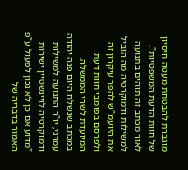מוגברת להבטחת מעטה חיסיון של חוות הדעת המשפטיות".
לאור מכתב זה תוהים בתנועה למשילות ודמוקרטיה מה הוביל את היועמ"ש להפר עיקרון זה ולפרסם בפומבי חוות דעת המיועדת לשרי הממשלה.
במכתב שנשלח היום פנה יהודה עמרני, יו"ר התנועה למשילות ודמוקרטיה לויינשטיין ישירות "מדוע אם כן לא נכון לפעול ע"פ האמור בדבריה של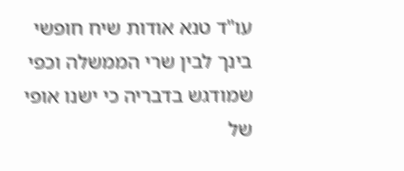עו"ד טנא אודות שיח חופשי בינך לבין שרי הממשלה וכפי שמודגש בדבריה כי ישנו אופי של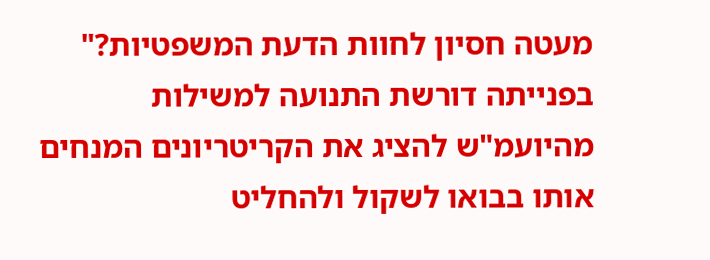מעטה חסיון לחוות הדעת המשפטיות?"
בפנייתה דורשת התנועה למשילות מהיועמ"ש להציג את הקריטריונים המנחים אותו בבואו לשקול ולהחליט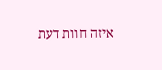איזה חוות דעת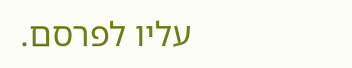עליו לפרסם.